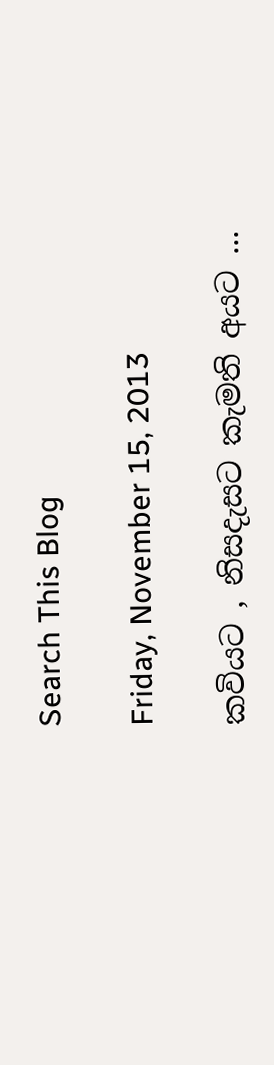Search This Blog

Friday, November 15, 2013

කවියට , නිසදැසට කැමති අයට ...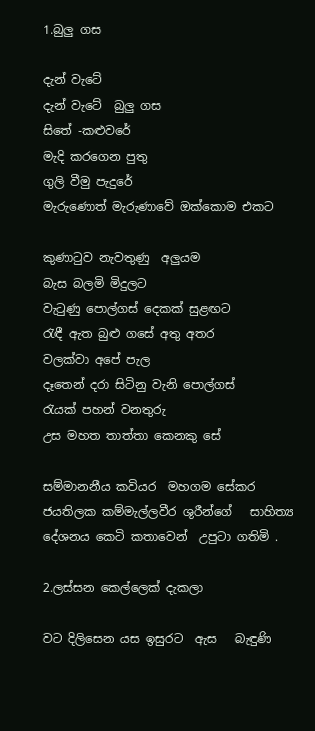1.බුලු ගස

දැන් වැටේ
දැන් වැටේ  බුලු ගස
සිතේ -කළුවරේ
මැදි කරගෙන පුතු
ගුලි වීමු පැදුරේ
මැරුණොත් මැරුණාවේ ඔක්කොම එකට

කුණාටුව නැවතුණු  අලුයම
බැස බලමි මිදුලට
වැටුණු පොල්ගස් දෙකක් සුළඟට
රැඳී ඇත බුළු ගසේ අතු අතර
වලක්වා අපේ පැල
දෑතෙන් දරා සිටිනු වැනි පොල්ගස්
රැයක් පහන් වනතුරු
උස මහත තාත්තා කෙනකු සේ

සම්මානනීය කවියර  මහගම සේකර
ජයතිලක කම්මැල්ලවීර ශුරීන්ගේ   සාහිත්‍ය දේශනය කෙටි කතාවෙන්  උපුටා ගතිමි .

2.ලස්සන කෙල්ලෙක් දැකලා

වට දිලිසෙන යස ඉසුරට  ඇස   බැඳුණි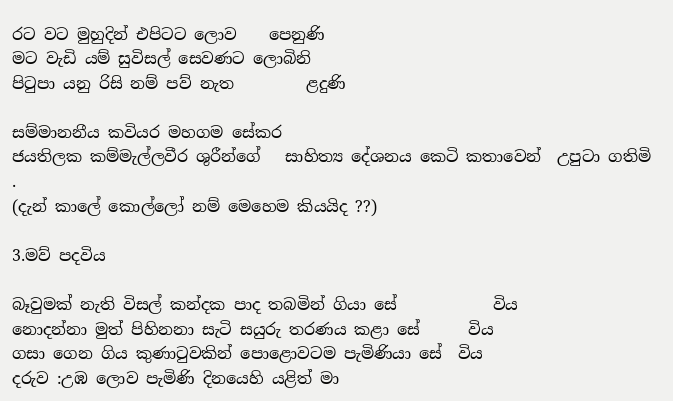රට වට මුහුදින් එපිටට ලොව    පෙනුණි
මට වැඩි යම් සුවිසල් සෙවණට ලොබිනි
පිටුපා යනු රිසි නම් පව් නැත         ළදුණි

සම්මානනීය කවියර මහගම සේකර
ජයතිලක කම්මැල්ලවීර ශුරීන්ගේ   සාහිත්‍ය දේශනය කෙටි කතාවෙන්  උපුටා ගතිමි .
(දැන් කාලේ කොල්ලෝ නම් මෙහෙම කියයිද ??)

3.මව් පදවිය

බෑවුමක් නැති විසල් කන්දක පාද තබමින් ගියා සේ            විය
නොදන්නා මුත් පිහිනනා සැටි සයුරු තරණය කළා සේ      විය
ගසා ගෙන ගිය කුණාටුවකින් පොළොවටම පැමිණියා සේ  විය
දරුව :උඹ ලොව පැමිණි දිනයෙහි යළිත් මා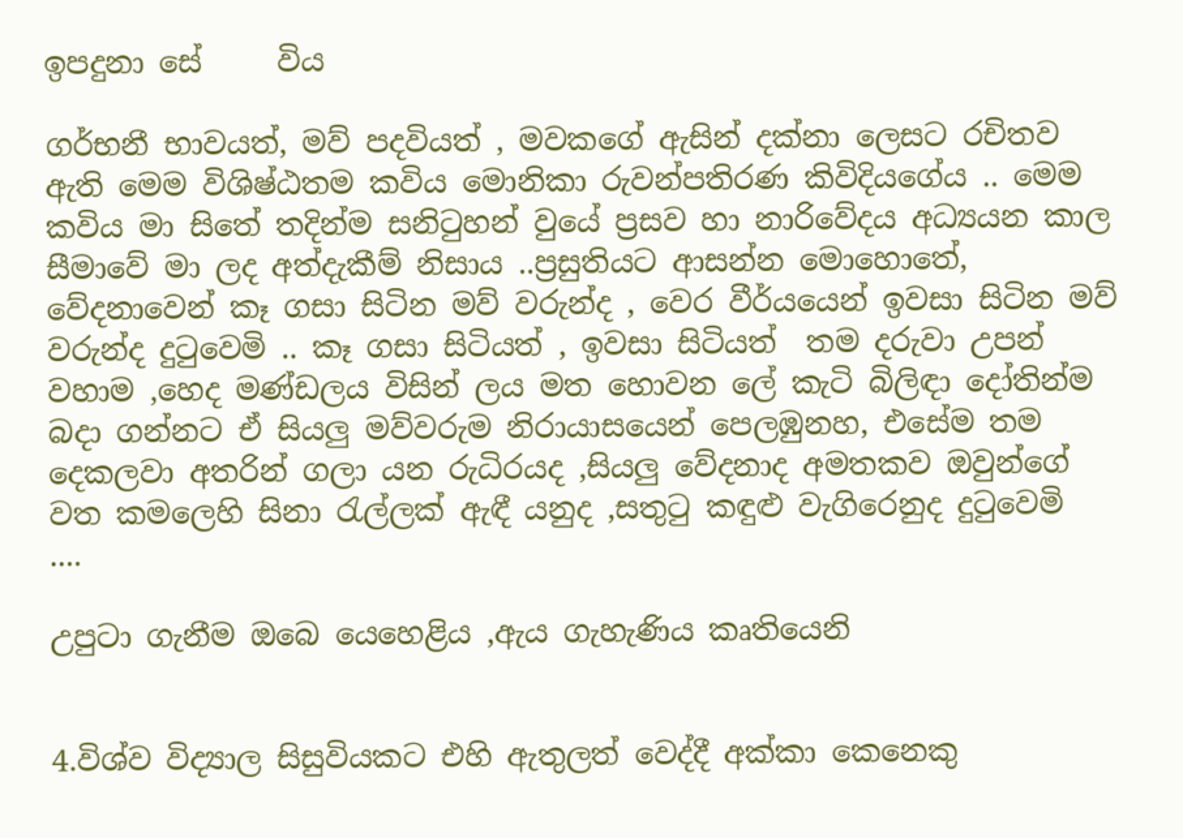ඉපදුනා සේ     විය

ගර්භනී භාවයත්, මව් පදවියත් , මවකගේ ඇසින් දක්නා ලෙසට රචිතව ඇති මෙම විශිෂ්ඨතම කවිය මොනිකා රුවන්පතිරණ කිවිදියගේය .. මෙම කවිය මා සිතේ තදින්ම සනිටුහන් වුයේ ප්‍රසව හා නාරිවේදය අධ්‍යයන කාල සීමාවේ මා ලද අත්දැකීම් නිසාය ..ප්‍රසුතියට ආසන්න මොහොතේ, වේදනාවෙන් කෑ ගසා සිටින මව් වරුන්ද , වෙර වීර්යයෙන් ඉවසා සිටින මව් වරුන්ද දුටුවෙමි .. කෑ ගසා සිටියත් , ඉවසා සිටියත්  තම දරුවා උපන් වහාම ,හෙද මණ්ඩලය විසින් ලය මත හොවන ලේ කැටි බිලිඳා දෝතින්ම බදා ගන්නට ඒ සියලු මව්වරුම නිරායාසයෙන් පෙලඹුනහ, එසේම තම දෙකලවා අතරින් ගලා යන රුධිරයද ,සියලු වේදනාද අමතකව ඔවුන්ගේ වත කමලෙහි සිනා රැල්ලක් ඇඳී යනුද ,සතුටු කඳුළු වැගිරෙනුද දුටුවෙමි  ....

උපුටා ගැනීම ඔබෙ යෙහෙළිය ,ඇය ගැහැණිය කෘතියෙනි


4.විශ්ව විද්‍යාල සිසුවියකට එහි ඇතුලත් වෙද්දී අක්කා කෙනෙකු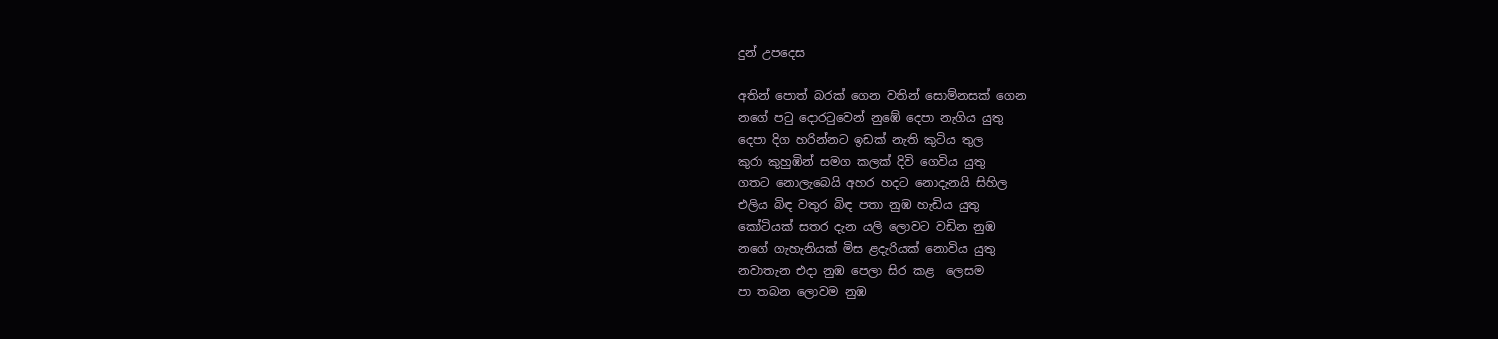දුන් උපදෙස

අතින් පොත් බරක් ගෙන වතින් සොම්නසක් ගෙන
නගේ පටු දොරටුවෙන් නුඹේ දෙපා නැගිය යුතු
දෙපා දිග හරින්නට ඉඩක් නැති කුටිය තුල
කුරා කුහුඹින් සමග කලක් දිවි ගෙවිය යුතු
ගතට නොලැබෙයි අහර හදට නොදැනයි සිහිල
එලිය බිඳ වතුර බිඳ පතා නුඹ හැඩිය යුතු
කෝටියක් සතර දැන යලි ලොවට වඩින නුඹ
නගේ ගැහැනියක් මිස ළදැරියක් නොවිය යුතු
නවාතැන එදා නුඹ පෙලා සිර කළ  ලෙසම
පා තබන ලොවම නුඹ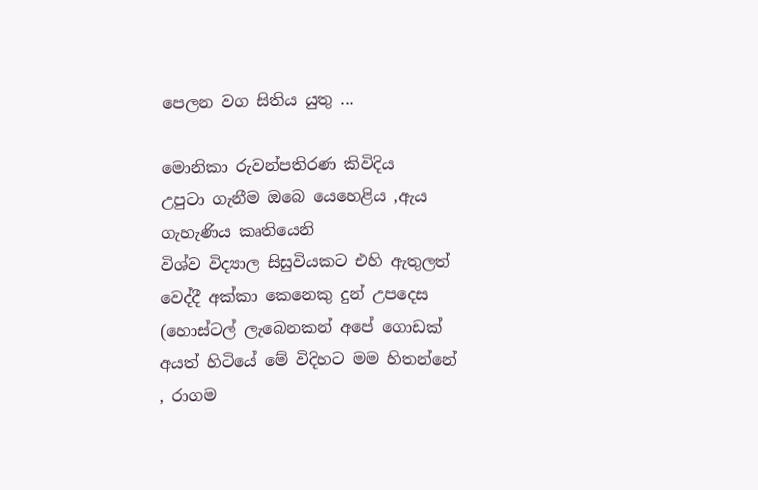පෙලන වග සිතිය යුතු ...

මොනිකා රුවන්පතිරණ කිවිදිය
උපුටා ගැනීම ඔබෙ යෙහෙළිය ,ඇය ගැහැණිය කෘතියෙනි
විශ්ව විද්‍යාල සිසුවියකට එහි ඇතුලත් වෙද්දී අක්කා කෙනෙකු දුන් උපදෙස
(හොස්ටල් ලැබෙනකන් අපේ ගොඩක් අයත් හිටියේ මේ විදිහට මම හිතන්නේ , රාගම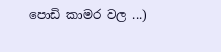පොඩි කාමර වල ...)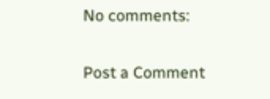No comments:

Post a Comment